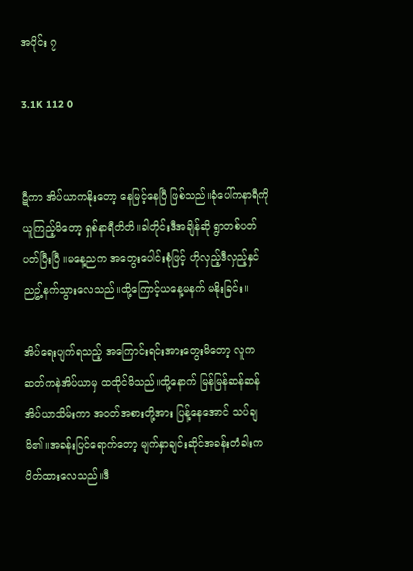အပိုင်း ၇

3.1K 112 0


ဋီကာ အိပ်ယာကနိုးတော့ နေမြင့်နေပြီ ဖြစ်သည်။ခုံပေါ်ကနာရီကိုယူကြည့်မိတော့ ရှစ်နာရီတိတိ။ခါတိုင်းဒီအချိန်ဆို ရွာတစ်ပတ်ပတ်ပြီးပြီ ။မနေ့ညက အတွေးပေါင်းစုံဖြင့် ဟိုလှည့်ဒီလှည့်နှင် ညဥ့်နက်သွားလေသည်။ထို့ကြောင့်ယနေ့မနက် မနိုးခြင်း။

အိပ်ရေးပျက်ရသည့် အကြောင်းရင်းအားတွေးမိတော့ လူကဆတ်ကနဲအိပ်ယာမှ ထထိုင်မိသည်။ထို့နောက် မြန်မြန်ဆန်ဆန်အိပ်ယာသိမ်းကာ အဝတ်အစားတို့အား ပြန့်နေအောင် သပ်ချမိ၏။အခန်းပြင်ရောက်တော့ မျက်နှာချင်းဆိုင်အခန်းတံခါးက ပိတ်ထားလေသည်။ဒီ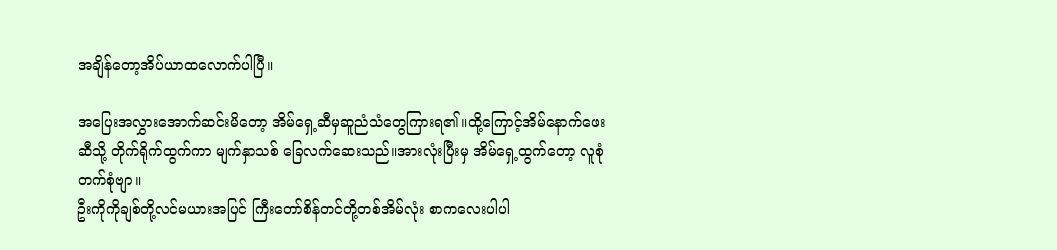အချိန်တော့အိပ်ယာထလောက်ပါပြီ။

အပြေးအလွှားအောက်ဆင်းမိတော့ အိမ်ရှေ့ဆီမှဆူညံသံတွေကြားရ၏။ထို့ကြောင့်အိမ်နောက်ဖေးဆီသို့ တိုက်ရိုက်ထွက်ကာ မျက်နှာသစ် ခြေလက်ဆေးသည်။အားလုံးပြီးမှ အိမ်ရှေ့ထွက်တော့ လူစုံတက်စုံဗျာ။
ဦးကိုကိုချစ်တို့လင်မယားအပြင် ကြီးတော်စိန်တင်တို့တစ်အိမ်လုံး စာကလေးပါပါ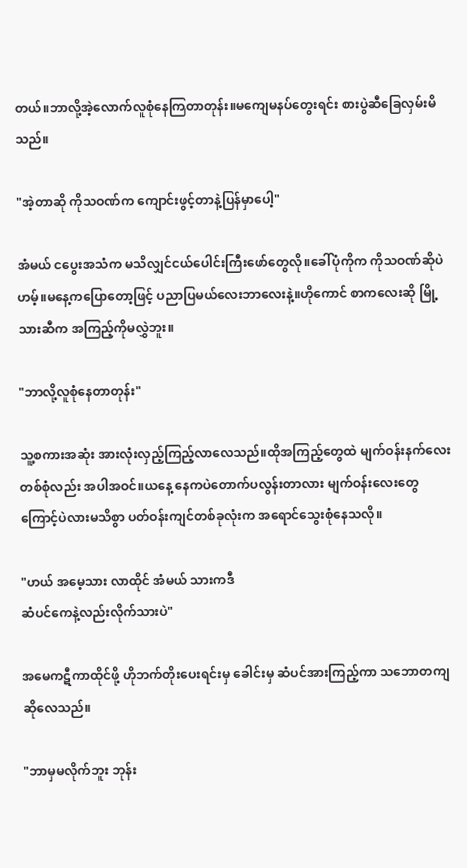တယ်။ဘာလို့အဲ့လောက်လူစုံနေကြတာတုန်း။မကျေမနပ်တွေးရင်း စားပွဲဆီခြေလှမ်းမိသည်။

"အဲ့တာဆို ကိုသဝဏ်က ကျောင်းဖွင့်တာနဲ့ပြန်မှာပေါ့"

အံမယ် ငပွေးအသံက မသိလျှင်ငယ်ပေါင်းကြီးဖော်တွေလို။ခေါ်ပုံကိုက ကိုသဝဏ်ဆိုပဲ ဟမ့်။မနေ့ကပြောတော့ဖြင့် ပညာပြမယ်လေးဘာလေးနဲ့။ဟိုကောင် စာကလေးဆို မြို့သားဆီက အကြည့်ကိုမလွှဲဘူး။

"ဘာလို့လူစုံနေတာတုန်း"

သူ့စကားအဆုံး အားလုံးလှည့်ကြည့်လာလေသည်။ထိုအကြည့်တွေထဲ မျက်ဝန်းနက်လေးတစ်စုံလည်း အပါအဝင်။ယနေ့ နေကပဲတောက်ပလွန်းတာလား မျက်ဝန်းလေးတွေကြောင့်ပဲလားမသိစွာ ပတ်ဝန်းကျင်တစ်ခုလုံးက အရောင်သွေးစုံနေသလို။

"ဟယ် အမေ့သား လာထိုင် အံမယ် သားကဒီ
ဆံပင်ကေနဲ့လည်းလိုက်သားပဲ"

အမေကဋီကာထိုင်ဖို့ ဟိုဘက်တိုးပေးရင်းမှ ခေါင်းမှ ဆံပင်အားကြည့်ကာ သဘောတကျဆိုလေသည်။

"ဘာမှမလိုက်ဘူး ဘုန်း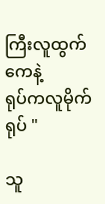ကြီးလူထွက်ကေနဲ့
ရုပ်ကလူမိုက်ရုပ် "

သူ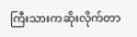ကြီးသားကဆိုးလိုက်တာ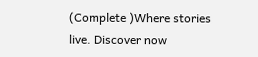(Complete )Where stories live. Discover now